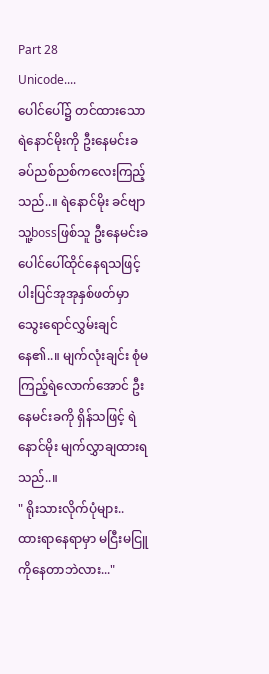Part 28
Unicode....
ပေါင်ပေါ်၌ တင်ထားသော ရဲနောင်မိုးကို ဦးနေမင်းခ ခပ်ညစ်ညစ်ကလေးကြည့်သည်..။ ရဲနောင်မိုး ခင်ဗျာ သူ့bossဖြစ်သူ ဦးနေမင်းခ ပေါင်ပေါ်ထိုင်နေရသဖြင့် ပါးပြင်အုအုနှစ်ဖတ်မှာ သွေးရောင်လွှမ်းချင်နေ၏..။ မျက်လုံးချင်း စုံမကြည့်ရဲလောက်အောင် ဦးနေမင်းခကို ရှိန်သဖြင့် ရဲနောင်မိုး မျက်လွှာချထားရသည်..။
" ရိုးသားလိုက်ပုံများ.. ထားရာနေရာမှာ မငြီးမငြူကိုနေတာဘဲလား..."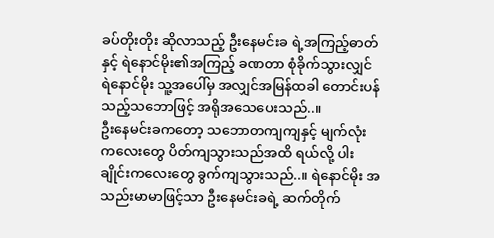ခပ်တိုးတိုး ဆိုလာသည့် ဦးနေမင်းခ ရဲ့အကြည့်ဓာတ်နှင့် ရဲနောင်မိုး၏အကြည့် ခဏတာ စုံခိုက်သွားလျှင် ရဲနောင်မိုး သူ့အပေါ်မှ အလျှင်အမြန်ထခါ တောင်းပန်သည့်သဘောဖြင့် အရိုအသေပေးသည်..။
ဦးနေမင်းခကတော့ သဘောတကျကျနှင့် မျက်လုံးကလေးတွေ ပိတ်ကျသွားသည်အထိ ရယ်လို့ ပါးချိုင်းကလေးတွေ ခွက်ကျသွားသည်..။ ရဲနောင်မိုး အသည်းမာမာဖြင့်သာ ဦးနေမင်းခရဲ့ ဆက်တိုက်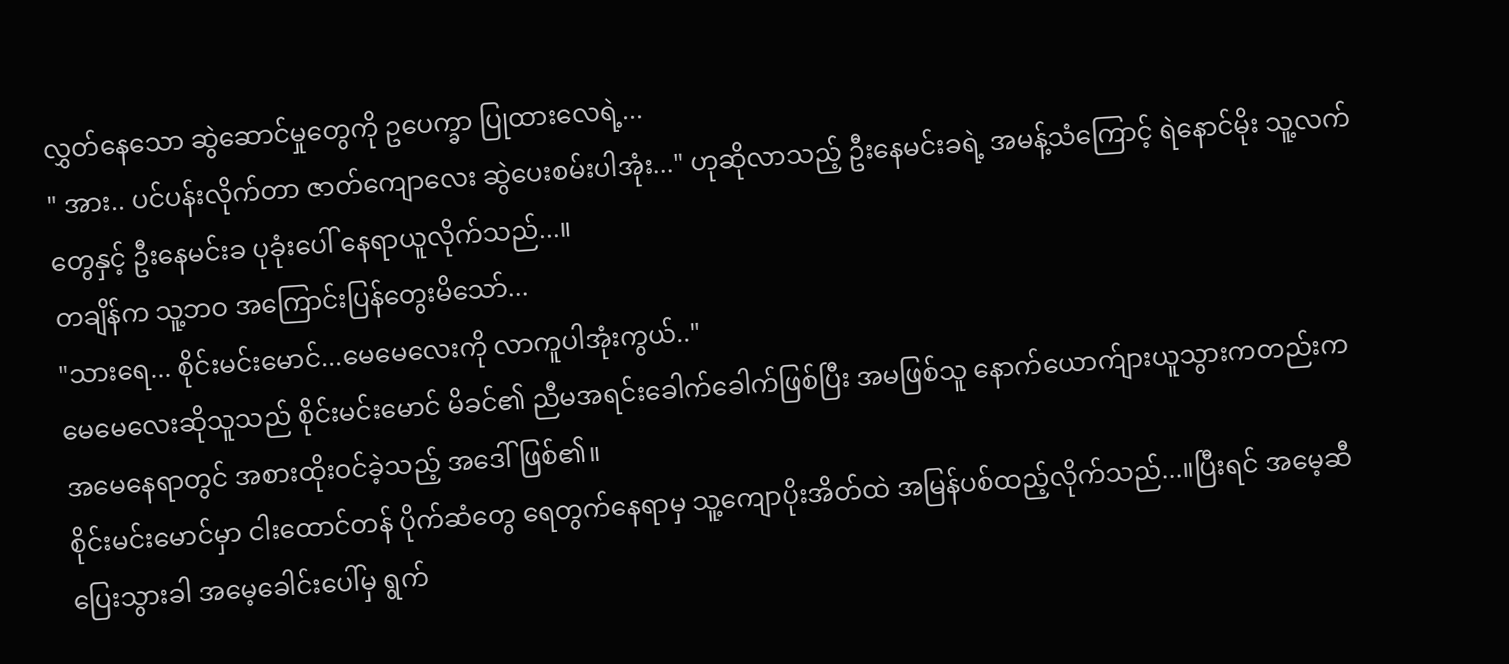လွှတ်နေသော ဆွဲဆောင်မှုတွေကို ဥပေက္ခာ ပြုထားလေရဲ့...
" အား.. ပင်ပန်းလိုက်တာ ဇာတ်ကျောလေး ဆွဲပေးစမ်းပါအုံး..." ဟုဆိုလာသည့် ဦးနေမင်းခရဲ့ အမန့်သံကြောင့် ရဲနောင်မိုး သူ့လက်တွေနှင့် ဦးနေမင်းခ ပုခုံးပေါ် နေရာယူလိုက်သည်...။
တချိန်က သူ့ဘဝ အကြောင်းပြန်တွေးမိသော်...
"သားရေ... စိုင်းမင်းမောင်...မေမေလေးကို လာကူပါအုံးကွယ်.."
မေမေလေးဆိုသူသည် စိုင်းမင်းမောင် မိခင်၏ ညီမအရင်းခေါက်ခေါက်ဖြစ်ပြီး အမဖြစ်သူ နောက်ယောက်ျားယူသွားကတည်းက အမေနေရာတွင် အစားထိုးဝင်ခဲ့သည့် အဒေါ်ဖြစ်၏။
စိုင်းမင်းမောင်မှာ ငါးထောင်တန် ပိုက်ဆံတွေ ရေတွက်နေရာမှ သူ့ကျောပိုးအိတ်ထဲ အမြန်ပစ်ထည့်လိုက်သည်...။ပြီးရင် အမေ့ဆီ ပြေးသွားခါ အမေ့ခေါင်းပေါ်မှ ရွက်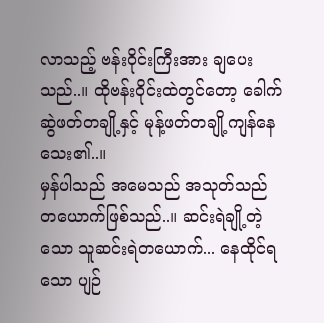လာသည့် ဗန်းဝိုင်းကြီးအား ချပေးသည်..။ ထိုဗန်းဝိုင်းထဲတွင်တော့ ခေါက်ဆွဲဖတ်တချို့နှင့် မုန့်ဖတ်တချို့ကျန်နေသေး၏..။
မှန်ပါသည် အမေသည် အသုတ်သည် တယောက်ဖြစ်သည်..။ ဆင်းရဲချို့တဲ့သော သူဆင်းရဲတယောက်... နေထိုင်ရသော ပျဉ်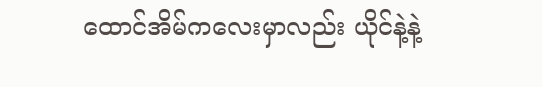ထောင်အိမ်ကလေးမှာလည်း ယိုင်နဲ့နဲ့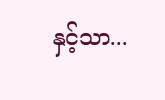နှင့်သာ...